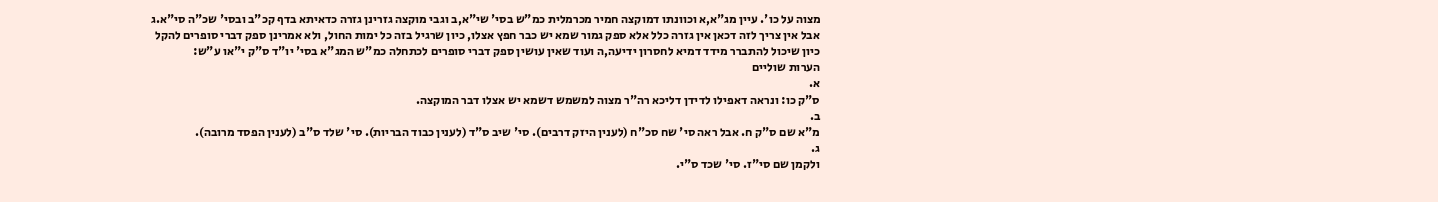מצוה על כו'. עיין מג"א,א וכוונתו דמוקצה חמיר מכרמלית כמ"ש בסי' שי"א,ב וגבי מוקצה גזרינן גזרה כדאיתא בדף קכ"ב ובסי' שכ"ה סי"א.ג אבל אין צריך לזה דכאן אין גזרה כלל אלא ספק גמור שמא יש כבר חפץ אצלו, כיון שרגיל בזה כל ימות החול, ולא אמרינן ספק דברי סופרים להקל כיון שיכול להתברר מידד דמיא לחסרון ידיעה,ה ועוד שאין עושין ספק דברי סופרים לכתחלה כמ"ש המג"א בסי' יו"ד ס"ק י"או ע"ש:
הערות שוליים
א.
ס"ק כו: ונראה דאפילו לדידן דליכא רה"ר מצוה למשמש דשמא יש אצלו דבר המוקצה.
ב.
מ"א שם ס"ק ח. אבל ראה סי' שח סכ"ח (לענין היזק דרבים). סי' שיב ס"ד (לענין כבוד הבריות). סי' שלד ס"ב (לענין הפסד מרובה).
ג.
ולקמן שם סי"ז. סי' שכד ס"י.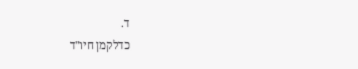ד.
כדלקמן חיו"ד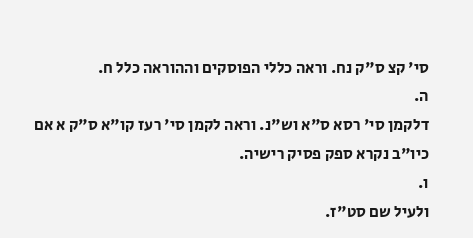סי' קצ ס"ק נח. וראה כללי הפוסקים וההוראה כלל ח.
ה.
דלקמן סי' רסא ס"א וש"נ. וראה לקמן סי' רעז קו"א ס"ק א אם כיו"ב נקרא ספק פסיק רישיה.
ו.
ולעיל שם סט"ז.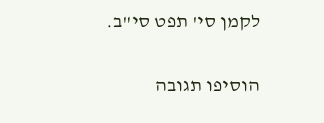לקמן סי' תפט סי"ב.

הוסיפו תגובה